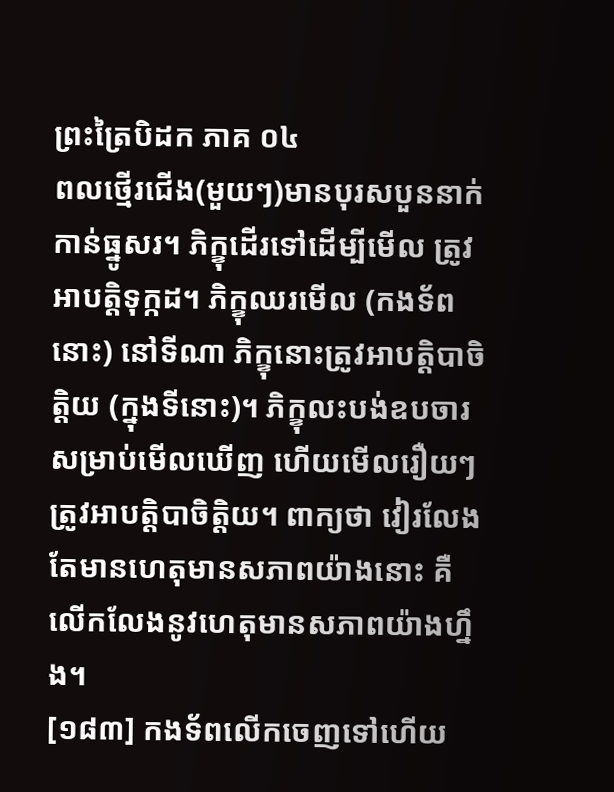ព្រះត្រៃបិដក ភាគ ០៤
ពលថ្មើរជើង(មួយៗ)មានបុរសបួននាក់កាន់ធ្នូសរ។ ភិក្ខុដើរទៅដើម្បីមើល ត្រូវអាបត្តិទុក្កដ។ ភិក្ខុឈរមើល (កងទ័ពនោះ) នៅទីណា ភិក្ខុនោះត្រូវអាបត្តិបាចិត្តិយ (ក្នុងទីនោះ)។ ភិក្ខុលះបង់ឧបចារសម្រាប់មើលឃើញ ហើយមើលរឿយៗ ត្រូវអាបត្តិបាចិត្តិយ។ ពាក្យថា វៀរលែងតែមានហេតុមានសភាពយ៉ាងនោះ គឺលើកលែងនូវហេតុមានសភាពយ៉ាងហ្នឹង។
[១៨៣] កងទ័ពលើកចេញទៅហើយ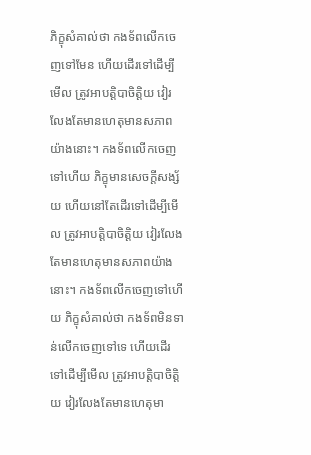ភិក្ខុសំគាល់ថា កងទ័ពលើកចេញទៅមែន ហើយដើរទៅដើម្បីមើល ត្រូវអាបត្តិបាចិត្តិយ វៀរលែងតែមានហេតុមានសភាពយ៉ាងនោះ។ កងទ័ពលើកចេញទៅហើយ ភិក្ខុមានសេចក្តីសង្ស័យ ហើយនៅតែដើរទៅដើម្បីមើល ត្រូវអាបត្តិបាចិត្តិយ វៀរលែងតែមានហេតុមានសភាពយ៉ាងនោះ។ កងទ័ពលើកចេញទៅហើយ ភិក្ខុសំគាល់ថា កងទ័ពមិនទាន់លើកចេញទៅទេ ហើយដើរទៅដើម្បីមើល ត្រូវអាបត្តិបាចិត្តិយ វៀរលែងតែមានហេតុមា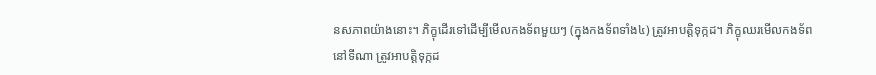នសភាពយ៉ាងនោះ។ ភិក្ខុដើរទៅដើម្បីមើលកងទ័ពមួយៗ (ក្នុងកងទ័ពទាំង៤) ត្រូវអាបត្តិទុក្កដ។ ភិក្ខុឈរមើលកងទ័ពនៅទីណា ត្រូវអាបត្តិទុក្កដ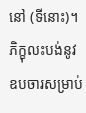នៅ (ទីនោះ)។ ភិក្ខុលះបង់នូវឧបចារសម្រាប់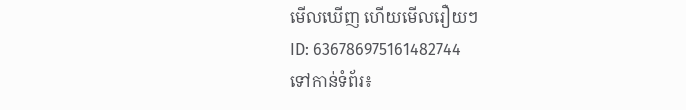មើលឃើញ ហើយមើលរឿយៗ
ID: 636786975161482744
ទៅកាន់ទំព័រ៖